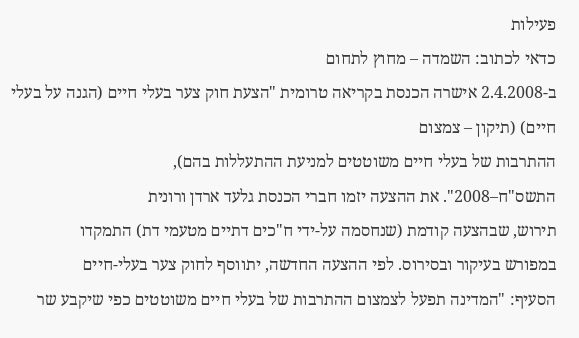פעילות
כדאי לכתוב: השמדה – מחוץ לתחום
ב-2.4.2008 אישרה הכנסת בקריאה טרומית "הצעת חוק צער בעלי חיים (הגנה על בעלי חיים) (תיקון – צמצום
ההתרבות של בעלי חיים משוטטים למניעת ההתעללות בהם),
התשס"ח–2008". את ההצעה יזמו חברי הכנסת גלעד ארדן ורונית
תירוש, שבהצעה קודמת (שנחסמה על-ידי ח"כים דתיים מטעמי דת) התמקדו
במפורש בעיקור ובסירוס. לפי ההצעה החדשה, יתווסף לחוק צער בעלי-חיים
הסעיף: "המדינה תפעל לצמצום ההתרבות של בעלי חיים משוטטים כפי שיקבע שר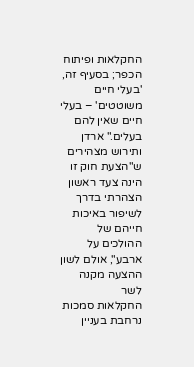החקלאות ופיתוח הכפר; בסעיף זה, 'בעלי חיים משוטטים' – בעלי חיים שאין להם
בעלים." ארדן ותירוש מצהירים ש"הצעת חוק זו הינה צעד ראשון הצהרתי בדרך
לשיפור באיכות חייהם של ההולכים על ארבע", אולם לשון ההצעה מקנה לשר
החקלאות סמכות נרחבת בעניין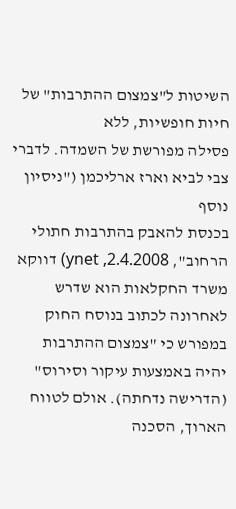השיטות ל"צמצום ההתרבות" של חיות חופשיות, ללא
פסילה מפורשת של השמדה. לדברי צבי לביא וארז ארליכמן ("ניסיון נוסף
בכנסת להאבק בהתרבות חתולי הרחוב", ynet ,2.4.2008) דווקא
משרד החקלאות הוא שדרש לאחרונה לכתוב בנוסח החוק במפורש כי "צמצום ההתרבות
יהיה באמצעות עיקור וסירוס" (הדרישה נדחתה). אולם לטווח הארוך, הסכנה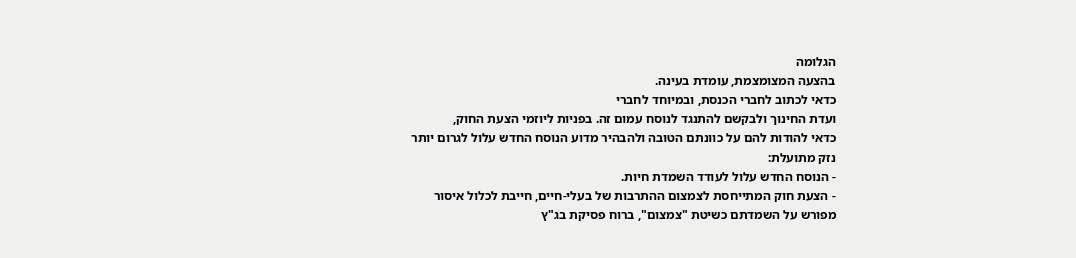הגלומה
בהצעה המצומצמת, עומדת בעינה.
כדאי לכתוב לחברי הכנסת, ובמיוחד לחברי
ועדת החינוך ולבקשם להתנגד לנוסח עמום זה. בפניות ליוזמי הצעת החוק,
כדאי להודות להם על כוונתם הטובה ולהבהיר מדוע הנוסח החדש עלול לגרום יותר
נזק מתועלת:
- הנוסח החדש עלול לעודד השמדת חיות.
- הצעת חוק המתייחסת לצמצום ההתרבות של בעלי-חיים, חייבת לכלול איסור
מפורש על השמדתם כשיטת "צמצום", ברוח פסיקת בג"ץ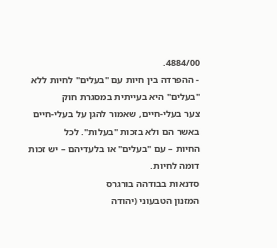4884/00.
- ההפרדה בין חיות עם "בעלים" לחיות ללא "בעלים" היא בעייתית במסגרת חוק
צער בעלי-חיים, שאמור להגן על בעלי-חיים באשר הם ולא בזכות "בעלות". לכל
החיות – עם "בעלים" או בלעדיהם – יש זכות דומה לחיות.
סדנאות בבודהה בורגרס
המזנון הטבעוני (יהודה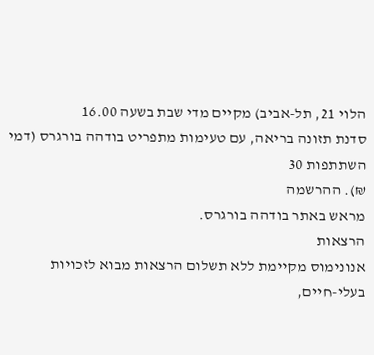הלוי 21, תל-אביב) מקיים מדי שבת בשעה 16.00
סדנת תזונה בריאה, עם טעימות מתפריט בודהה בורגרס (דמי השתתפות 30
₪). ההרשמה
מראש באתר בודהה בורגרס.
הרצאות
אנונימוס מקיימת ללא תשלום הרצאות מבוא לזכויות
בעלי-חיים,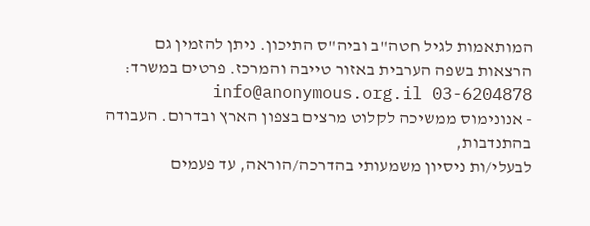המותאמות לגיל חטה"ב וביה"ס התיכון. ניתן להזמין גם
הרצאות בשפה הערבית באזור טייבה והמרכז. פרטים במשרד: info@anonymous.org.il 03-6204878
- אנונימוס ממשיכה לקלוט מרצים בצפון הארץ ובדרום. העבודה בהתנדבות,
לבעלי/ות ניסיון משמעותי בהדרכה/הוראה, עד פעמים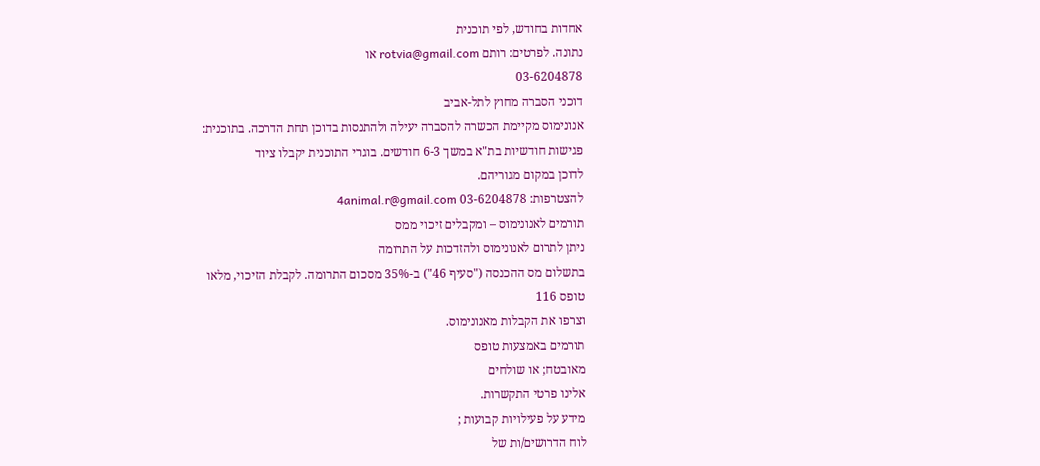אחדות בחודש, לפי תוכנית
נתונה. לפרטים: רותם rotvia@gmail.com או
03-6204878
דוכני הסברה מחוץ לתל-אביב
אנונימוס מקיימת הכשרה להסברה יעילה ולהתנסות בדוכן תחת הדרכה. בתוכנית:
פגישות חודשיות בת"א במשך 6-3 חודשים. בוגרי התוכנית יקבלו ציוד
לדוכן במקום מגוריהם.
להצטרפות: 03-6204878 4animal.r@gmail.com
תורמים לאנונימוס – ומקבלים זיכוי ממס
ניתן לתרום לאנונימוס ולהזדכות על התרומה
בתשלום מס ההכנסה ("סעיף 46") ב-35% מסכום התרומה. לקבלת הזיכוי, מלאו
טופס 116
וצרפו את הקבלות מאנונימוס.
תורמים באמצעות טופס
מאובטח; או שולחים
אלינו פרטי התקשרות.
מידע על פעילויות קבועות ;
לוח הדרושים/ות של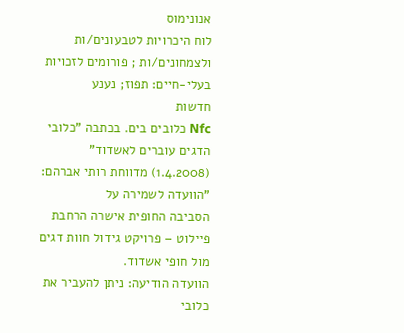אנונימוס
לוח היכרויות לטבעונים/ות
ולצמחונים/ות ; פורומים לזכויות
בעלי-חיים: תפוז; נענע
חדשות
Nfc כלובים בים. בכתבה "כלובי
הדגים עוברים לאשדוד" (1.4.2008) מדווחת רותי אברהם: "הוועדה לשמירה על
הסביבה החופית אישרה הרחבת פיילוט – פרויקט גידול חוות דגים מול חופי אשדוד.
הוועדה הודיעה: ניתן להעביר את כלובי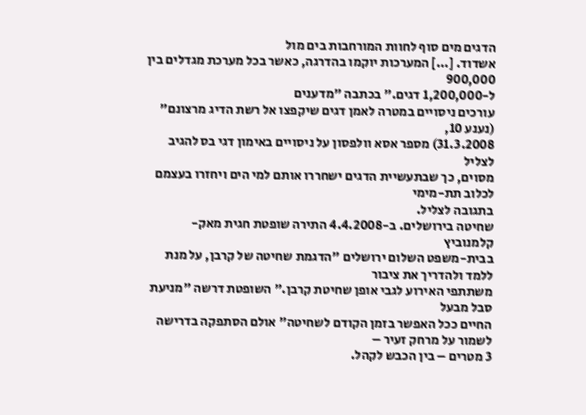הדגים מים סוף לחוות המורחבות בים מול
אשדוד. [...] המערכות יוקמו בהדרגה, כאשר בכל מערכת מגדלים בין 900,000
ל-1,200,000 דגים." בכתבה "מדענים
עורכים ניסויים במטרה לאמן דגים שיקפצו אל רשת הדיג מרצונם" (נענע 10,
31.3.2008) מספר אסא וולפסון על ניסויים באימון דגי בס להגיב לצליל
מסוים, כך שבתעשיית הדגים ישחררו אותם למי הים ויחזרו בעצמם לכלוב תת-מימי
בתגובה לצליל.
שחיטה בירושלים. ב-4.4.2008 התירה שופטת חגית מאק-קלמנוביץ
בבית-משפט השלום ירושלים "הדגמת שחיטה של קרבן, על מנת ללמד ולהדריך את ציבור
משתתפי האירוע לגבי אופן שחיטת קרבן." השופטת דרשה "מניעת סבל מבעל
החיים ככל האפשר בזמן הקודם לשחיטה" אולם הסתפקה בדרישה לשמור על מרחק זעיר –
3 מטרים – בין הכבש לקהל.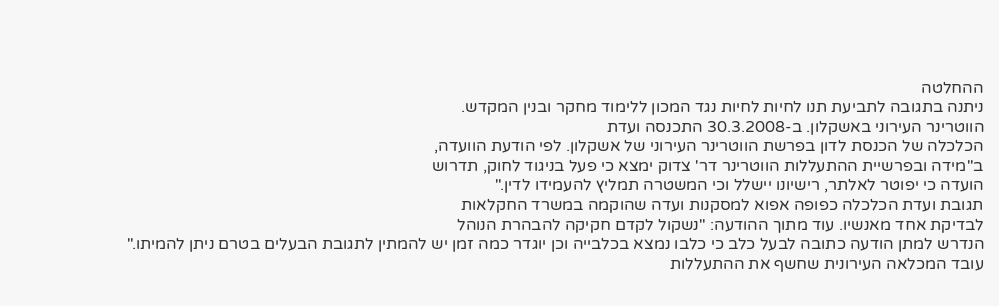ההחלטה
ניתנה בתגובה לתביעת תנו לחיות לחיות נגד המכון ללימוד מחקר ובנין המקדש.
הווטרינר העירוני באשקלון. ב-30.3.2008 התכנסה ועדת
הכלכלה של הכנסת לדון בפרשת הווטרינר העירוני של אשקלון. לפי הודעת הוועדה,
ב"מידה ובפרשיית ההתעללות הווטרינר דר' צדוק ימצא כי פעל בניגוד לחוק, תדרוש
הועדה כי יפוטר לאלתר, רישיונו יישלל וכי המשטרה תמליץ להעמידו לדין."
תגובת ועדת הכלכלה כפופה אפוא למסקנות ועדה שהוקמה במשרד החקלאות
לבדיקת אחד מאנשיו. עוד מתוך ההודעה: "נשקול לקדם חקיקה להבהרת הנוהל
הנדרש למתן הודעה כתובה לבעל כלב כי כלבו נמצא בכלבייה וכן יוגדר כמה זמן יש להמתין לתגובת הבעלים בטרם ניתן להמיתו."
עובד המכלאה העירונית שחשף את ההתעללות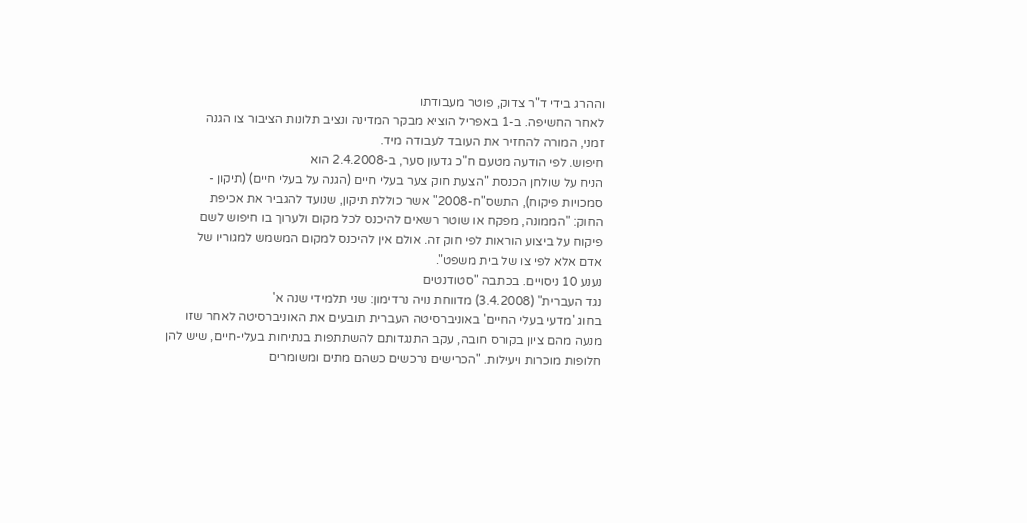וההרג בידי ד"ר צדוק, פוטר מעבודתו
לאחר החשיפה. ב-1 באפריל הוציא מבקר המדינה ונציב תלונות הציבור צו הגנה
זמני, המורה להחזיר את העובד לעבודה מיד.
חיפוש. לפי הודעה מטעם ח"כ גדעון סער, ב-2.4.2008 הוא
הניח על שולחן הכנסת "הצעת חוק צער בעלי חיים (הגנה על בעלי חיים) (תיקון -
סמכויות פיקוח), התשס"ח-2008" אשר כוללת תיקון, שנועד להגביר את אכיפת
החוק: "הממונה, מפקח או שוטר רשאים להיכנס לכל מקום ולערוך בו חיפוש לשם
פיקוח על ביצוע הוראות לפי חוק זה. אולם אין להיכנס למקום המשמש למגוריו של
אדם אלא לפי צו של בית משפט".
נענע 10 ניסויים. בכתבה "סטודנטים
נגד העברית" (3.4.2008) מדווחת נויה נרדימון: שני תלמידי שנה א'
בחוג 'מדעי בעלי החיים' באוניברסיטה העברית תובעים את האוניברסיטה לאחר שזו
מנעה מהם ציון בקורס חובה, עקב התנגדותם להשתתפות בנתיחות בעלי-חיים, שיש להן
חלופות מוכרות ויעילות. "הכרישים נרכשים כשהם מתים ומשומרים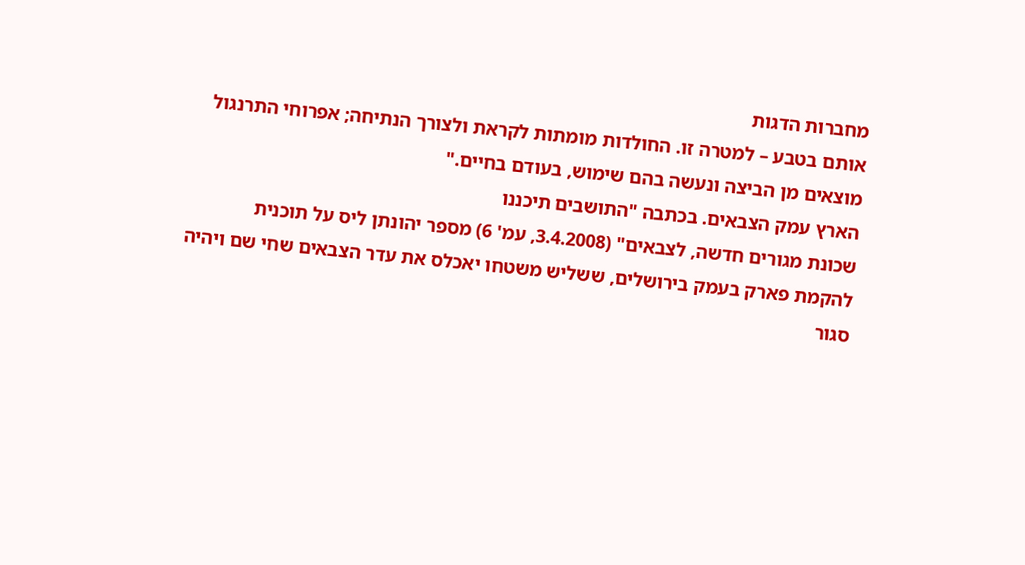מחברות הדגות
אותם בטבע – למטרה זו. החולדות מומתות לקראת ולצורך הנתיחה; אפרוחי התרנגול
מוצאים מן הביצה ונעשה בהם שימוש, בעודם בחיים."
הארץ עמק הצבאים. בכתבה "התושבים תיכננו
שכונת מגורים חדשה, לצבאים" (3.4.2008, עמ' 6) מספר יהונתן ליס על תוכנית
להקמת פארק בעמק בירושלים, ששליש משטחו יאכלס את עדר הצבאים שחי שם ויהיה
סגור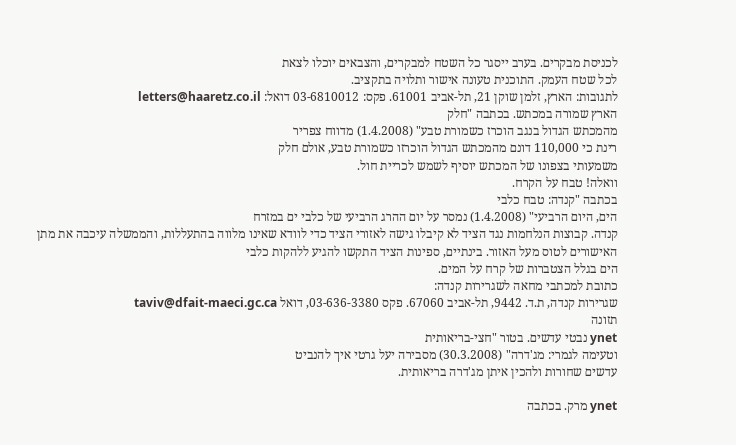לכניסת מבקרים. בערב ייסגר כל השטח למבקרים, והצבאים יוכלו לצאת
לכל שטח העמק. התוכנית טעונה אישור ותלויה בתקציב.
לתגובות: הארץ, זלמן שוקן 21, תל-אביב 61001. פקס: 03-6810012 דואל: letters@haaretz.co.il
הארץ שמורה במכתש. בכתבה "חלק
מהמכתש הגדול בנגב הוכרז כשמורת טבע" (1.4.2008) מדווח צפריר
רינת כי 110,000 דונם מהמכתש הגדול הוכרזו כשמורת טבע, אולם חלק
משמעותי בצפונו של המכתש יוסיף לשמש לכריית חול.
וואלה! טבח על הקרח.
בכתבה "קנדה: טבח כלבי
הים, היום הרביעי" (1.4.2008) נמסר על יום ההרג הרביעי של כלבי ים במזרח
קנדה. קבוצות הנלחמות נגד הציד לא קיבלו גישה לאזורי הציד כדי לוודא שאינו מלווה בהתעללות, והממשלה עיכבה את מתן
האישורים לטוס מעל האזור. בינתיים, ספינות הציד התקשו להגיע ללהקות כלבי
הים בגלל הצטברות של קרח על המים.
כתובת למכתבי מחאה לשגרירות קנדה:
שגרירות קנדה, ת.ד. 9442, תל-אביב 67060. פקס 03-636-3380, דואל taviv@dfait-maeci.gc.ca
תזונה
ynet נבטי עדשים. בטור "חצי-בריאותית
וטעימה לגמרי: מג'דרה" (30.3.2008) מסבירה יעל גרטי איך להנביט
עדשים שחורות ולהכין איתן מג'דרה בריאותית.

ynet מרק. בכתבה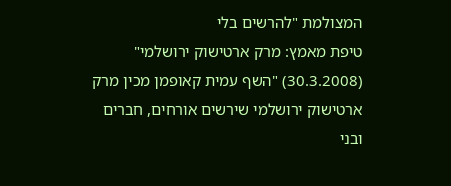המצולמת "להרשים בלי
טיפת מאמץ: מרק ארטישוק ירושלמי" (30.3.2008) "השף עמית קאופמן מכין מרק
ארטישוק ירושלמי שירשים אורחים, חברים ובני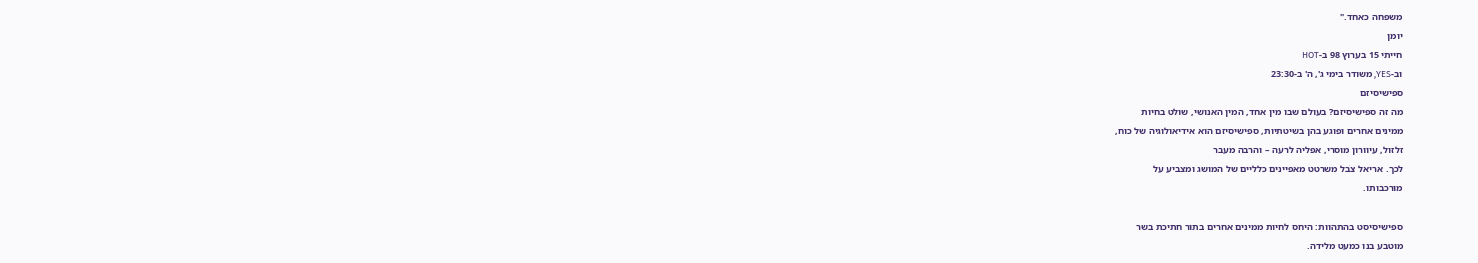משפחה כאחד."
יומן
חייתי 15 בערוץ 98 ב-HOT
וב-YES, משודר בימי ג', ה' ב-23:30
ספישיסיזם
מה זה ספישיסיזם? בעולם שבו מין אחד, המין האנושי, שולט בחיות
ממינים אחרים ופוגע בהן בשיטתיות, ספישיסיזם הוא אידיאולוגיה של כוח,
זלזול, עיוורון מוסרי, אפליה לרעה – והרבה מעבר
לכך. אריאל צֹבל משרטט מאפיינים כלליים של המושג ומצביע על
מורכבותו.

ספישיסיסט בהתהוות: היחס לחיות ממינים אחרים בתור חתיכת בשר
מוטבע בנו כמעט מלידה.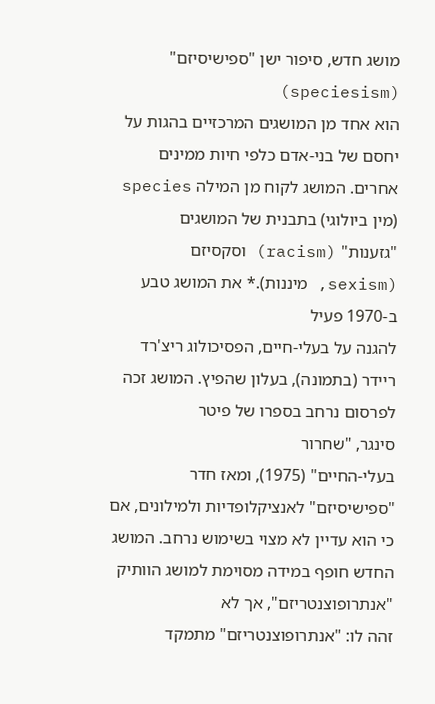מושג חדש, סיפור ישן "ספישיסיזם" (speciesism)
הוא אחד מן המושגים המרכזיים בהגות על יחסם של בני-אדם כלפי חיות ממינים
אחרים. המושג לקוח מן המילה species (מין ביולוגי) בתבנית של המושגים
"גזענות" (racism) וסקסיזם (sexism, מיננות).* את המושג טבע ב-1970 פעיל
להגנה על בעלי-חיים, הפסיכולוג ריצ'רד
ריידר (בתמונה), בעלון שהפיץ. המושג זכה לפרסום נרחב בספרו של פיטר
סינגר, "שחרור
בעלי-החיים" (1975), ומאז חדר "ספישיסיזם" לאנציקלופדיות ולמילונים, אם
כי הוא עדיין לא מצוי בשימוש נרחב. המושג החדש חופף במידה מסוימת למושג הוותיק "אנתרופוצנטריזם", אך לא
זהה לו: "אנתרופוצנטריזם" מתמקד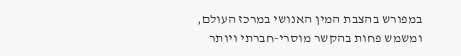במפורש בהצבת המין האנושי במרכז העולם,
ומשמש פחות בהקשר מוסרי-חברתי ויותר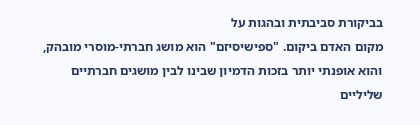בביקורת סביבתית ובהגות על
מקום האדם ביקום. "ספישיסיזם" הוא מושג חברתי-מוסרי מובהק,
והוא אופנתי יותר בזכות הדמיון שבינו לבין מושגים חברתיים שליליים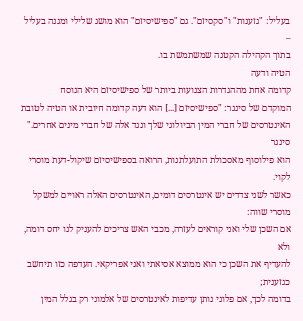בעליל: "גזענות" ו"סקסיזם". גם "ספישיסיזם" הוא מושג שלילי ומגנה בעליל –
בתוך הקהילה הקטנה שמשתמשת בו.
הטיה ודעה
קדומה אחת מההגדרות הצנועות ביותר של ספישיסיזם היא הנוסח
המוקדם של סינגר: "ספישיסיזם [...] הוא דעה קדומה חיובית או הטיה לטובת
האינטרסים של חברי המין הביולוגי שלך ונגד אלה של חברי מינים אחרים." סינגר
הוא פילוסוף מאסכולת התועלתנות, הרואה בספישיסיזם שיקול-דעת מוסרי לקוי.
כאשר לשני צדדים יש אינטרסים דומים, האינטרסים האלה ראויים למשקל מוסרי שווה:
אם השכן שלי ואני קוראים לעזרה, מכבי האש צריכים להעניק לנו יחס דומה, ולא
להעדיף את השכן כי הוא ממוצא אסיאתי ואני אפריקאי. העדפה כזו תיחשב כגזענית;
בדומה לכך, אם פלוני נותן עדיפות לאינטרסים של אלמוני רק בגלל המין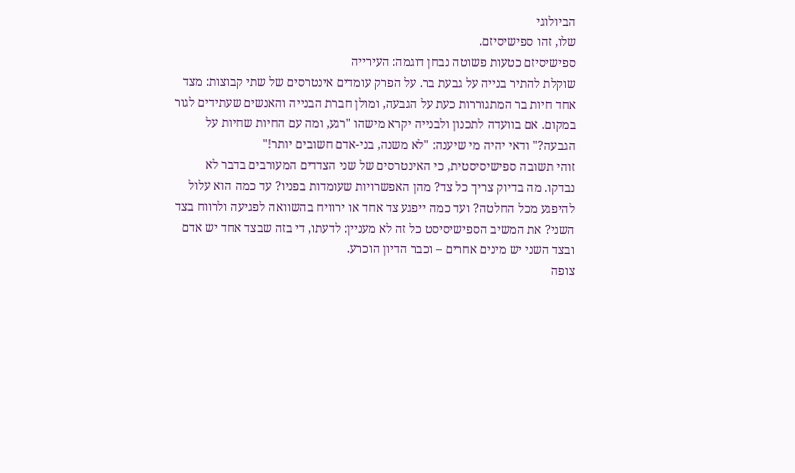הביולוגי
שלו, זהו ספישיסיזם.
ספישיסיזם כטעות פשוטה נבחן דוגמה: העירייה
שוקלת להתיר בנייה על גבעת בר. על הפרק עומדים אינטרסים של שתי קבוצות: מצד
אחד חיות בר המתגוררות כעת על הגבעה, ומולן חברת הבנייה והאנשים שעתידים לגור
במקום. אם בוועדה לתכנון ולבנייה יקרא מישהו "רגע, ומה עם החיות שחיות על
הגבעה?" ודאי יהיה מי שיענה: "לא משנה, בני-אדם חשובים יותר!"
זוהי תשובה ספישיסיסטית, כי האינטרסים של שני הצדדים המעורבים בדבר לא
נבדקו. מה בדיוק צריך כל צד? מהן האפשרויות שעומדות בפניו? עד כמה הוא עלול
להיפגע מכל החלטה? ועד כמה ייפגע צד אחד או ירוויח בהשוואה לפגיעה ולרווח בצד
השני? את המשיב הספישיסיסט כל זה לא מעניין: לדעתו, די בזה שבצד אחד יש אדם
ובצד השני יש מינים אחרים – וכבר הדיון הוכרע.
צופה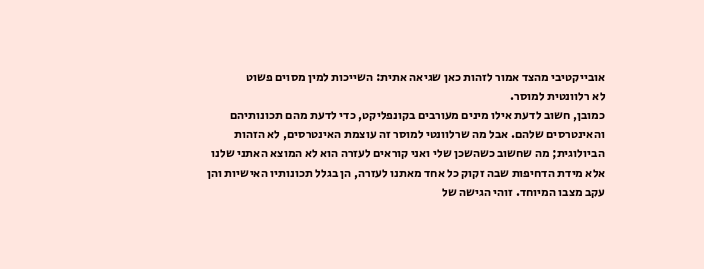אובייקטיבי מהצד אמור לזהות כאן שגיאה אתית: השייכות למין מסוים פשוט
לא רלוונטית למוסר.
כמובן, חשוב לדעת אילו מינים מעורבים בקונפליקט, כדי לדעת מהם תכונותיהם
והאינטרסים שלהם. אבל מה שרלוונטי למוסר זה עוצמת האינטרסים, לא הזהות
הביולוגית; מה שחשוב כשהשכן שלי ואני קוראים לעזרה הוא לא המוצא האתני שלנו
אלא מידת הדחיפות שבה זקוק כל אחד מאתנו לעזרה, הן בגלל תכונותיו האישיות והן
עקב מצבו המיוחד. זוהי הגישה של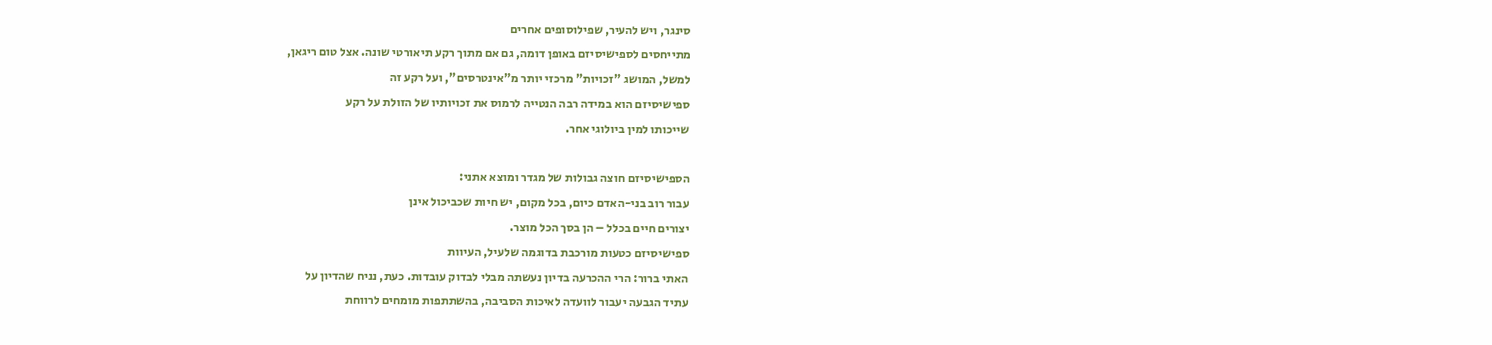סינגר, ויש להעיר, שפילוסופים אחרים
מתייחסים לספישיסיזם באופן דומה, גם אם מתוך רקע תיאורטי שונה. אצל טום ריגאן,
למשל, המושג "זכויות" מרכזי יותר מ"אינטרסים", ועל רקע זה
ספישיסיזם הוא במידה רבה הנטייה לרמוס את זכויותיו של הזולת על רקע
שייכותו למין ביולוגי אחר.

הספישיסיזם חוצה גבולות של מגדר ומוצא אתני:
עבור רוב בני-האדם כיום, בכל מקום, יש חיות שכביכול אינן
יצורים חיים בכלל – הן בסך הכל מוצר.
ספישיסיזם כטעות מורכבת בדוגמה שלעיל, העיוות
האתי ברור: הרי ההכרעה בדיון נעשתה מבלי לבדוק עובדות. כעת, נניח שהדיון על
עתיד הגבעה יעבור לוועדה לאיכות הסביבה, בהשתתפות מומחים לרווחת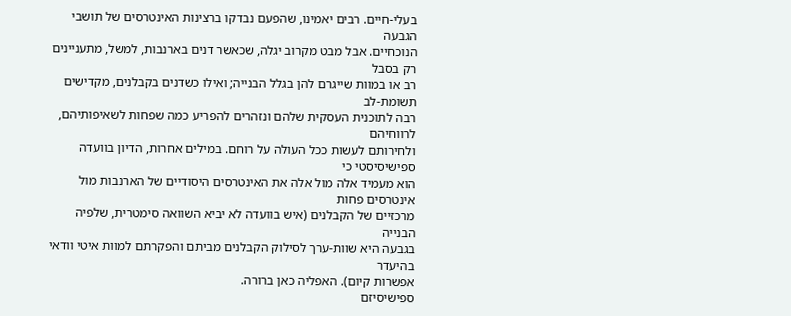בעלי-חיים. רבים יאמינו, שהפעם נבדקו ברצינות האינטרסים של תושבי הגבעה
הנוכחיים. אבל מבט מקרוב יגלה, שכאשר דנים בארנבות, למשל, מתעניינים רק בסבל
רב או במוות שייגרם להן בגלל הבנייה; ואילו כשדנים בקבלנים, מקדישים תשומת-לב
רבה לתוכנית העסקית שלהם ונזהרים להפריע כמה שפחות לשאיפותיהם, לרווחיהם
ולחירותם לעשות ככל העולה על רוחם. במילים אחרות, הדיון בוועדה ספישיסיסטי כי
הוא מעמיד אלה מול אלה את האינטרסים היסודיים של הארנבות מול אינטרסים פחות
מרכזיים של הקבלנים (איש בוועדה לא יביא השוואה סימטרית, שלפיה הבנייה
בגבעה היא שוות-ערך לסילוק הקבלנים מביתם והפקרתם למוות איטי וודאי בהיעדר
אפשרות קיום). האפליה כאן ברורה.
ספישיסיזם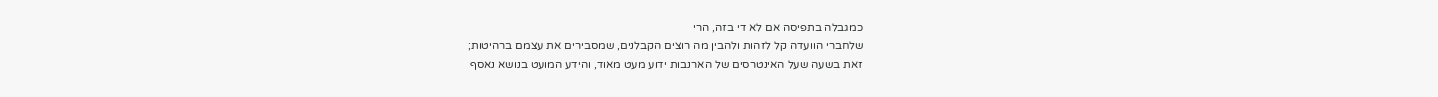כמגבלה בתפיסה אם לא די בזה, הרי
שלחברי הוועדה קל לזהות ולהבין מה רוצים הקבלנים, שמסבירים את עצמם ברהיטות;
זאת בשעה שעל האינטרסים של הארנבות ידוע מעט מאוד, והידע המועט בנושא נאסף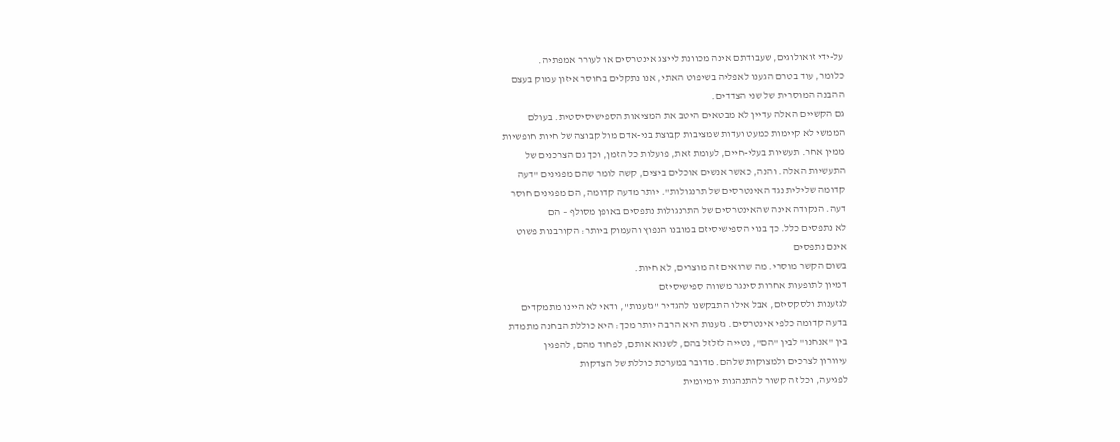על-ידי זואולוגים, שעבודתם אינה מכוונת לייצג אינטרסים או לעורר אמפתיה.
כלומר, עוד בטרם הגענו לאפליה בשיפוט האתי, אנו נתקלים בחוסר איזון עמוק בעצם
ההבנה המוסרית של שני הצדדים.
גם הקשיים האלה עדיין לא מבטאים היטב את המציאות הספישיסיסטית. בעולם
הממשי לא קיימות כמעט ועדות שמציבות קבוצת בני-אדם מול קבוצה של חיות חופשיות
ממין אחר. תעשיות בעלי-חיים, לעומת זאת, פועלות כל הזמן, וכך גם הצרכנים של
התעשיות האלה. והנה, כאשר אנשים אוכלים ביצים, קשה לומר שהם מפגינים "דעה
קדומה שלילית נגד האינטרסים של תרנגולות". יותר מדעה קדומה, הם מפגינים חוסר
דעה. הנקודה אינה שהאינטרסים של התרנגולות נתפסים באופן מסולף – הם
לא נתפסים כלל. כך בנוי הספישיסיזם במובנו הנפוץ והעמוק ביותר: הקורבנות פשוט
אינם נתפסים
בשום הקשר מוסרי. מה שרואים זה מוצרים, לא חיות.
דמיון לתופעות אחרות סינגר משווה ספישיסיזם
לגזענות ולסקסיזם, אבל אילו התבקשנו להגדיר "גזענות", ודאי לא היינו מתמקדים
בדעה קדומה כלפי אינטרסים. גזענות היא הרבה יותר מכך: היא כוללת הבחנה מתמדת
בין "אנחנו" לבין "הם", נטייה לזלזל בהם, לשנוא אותם, לפחוד מהם, להפגין
עיוורון לצרכים ולמצוקות שלהם. מדובר במערכת כוללת של הצדקות
לפגיעה, וכל זה קשור להתנהגות יומיומית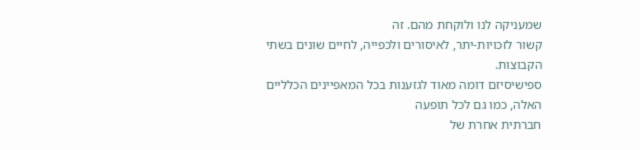שמעניקה לנו ולוקחת מהם. זה
קשור לזכויות-יתר, לאיסורים ולכפייה, לחיים שונים בשתי הקבוצות.
ספישיסיזם דומה מאוד לגזענות בכל המאפיינים הכלליים האלה, כמו גם לכל תופעה
חברתית אחרת של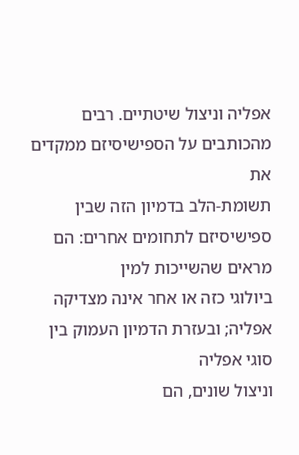אפליה וניצול שיטתיים. רבים מהכותבים על הספישיסיזם ממקדים את
תשומת-הלב בדמיון הזה שבין ספישיסיזם לתחומים אחרים: הם מראים שהשייכות למין
ביולוגי כזה או אחר אינה מצדיקה אפליה; ובעזרת הדמיון העמוק בין סוגי אפליה
וניצול שונים, הם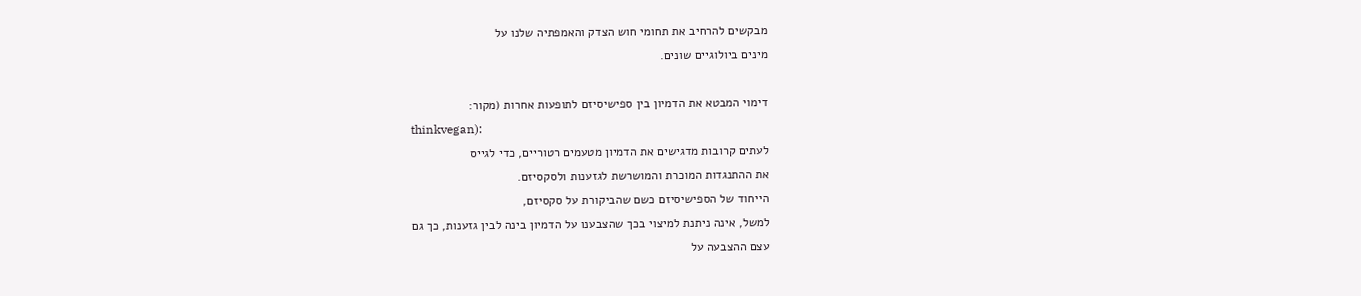מבקשים להרחיב את תחומי חוש הצדק והאמפתיה שלנו על
מינים ביולוגיים שונים.

דימוי המבטא את הדמיון בין ספישיסיזם לתופעות אחרות (מקור:
thinkvegan):
לעתים קרובות מדגישים את הדמיון מטעמים רטוריים, כדי לגייס
את ההתנגדות המוכרת והמושרשת לגזענות ולסקסיזם.
הייחוד של הספישיסיזם כשם שהביקורת על סקסיזם,
למשל, אינה ניתנת למיצוי בכך שהצבענו על הדמיון בינה לבין גזענות, כך גם
עצם ההצבעה על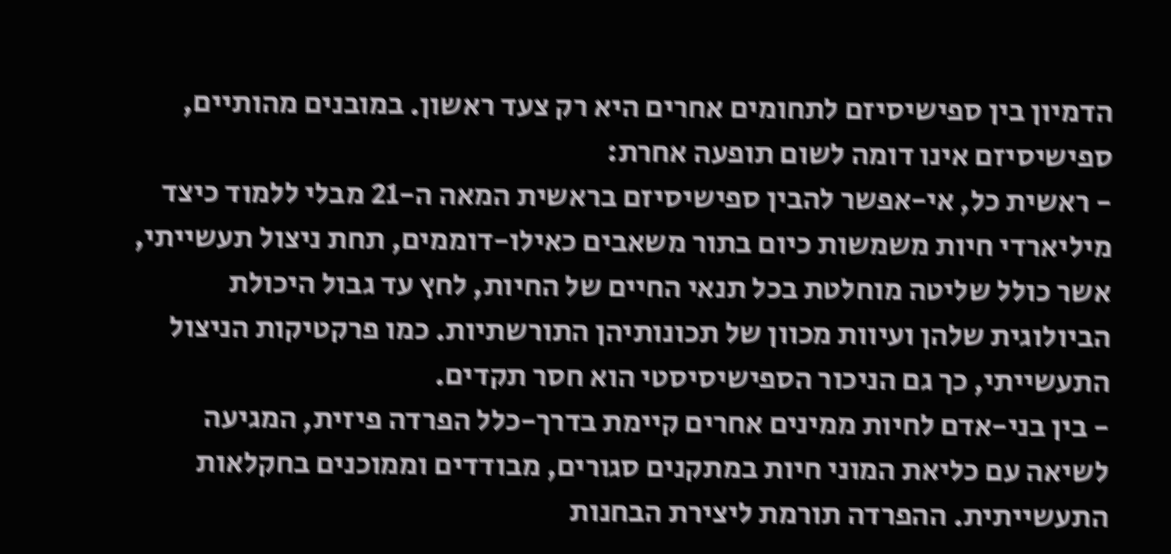הדמיון בין ספישיסיזם לתחומים אחרים היא רק צעד ראשון. במובנים מהותיים,
ספישיסיזם אינו דומה לשום תופעה אחרת:
- ראשית כל, אי-אפשר להבין ספישיסיזם בראשית המאה ה-21 מבלי ללמוד כיצד
מיליארדי חיות משמשות כיום בתור משאבים כאילו-דוממים, תחת ניצול תעשייתי,
אשר כולל שליטה מוחלטת בכל תנאי החיים של החיות, לחץ עד גבול היכולת
הביולוגית שלהן ועיוות מכוון של תכונותיהן התורשתיות. כמו פרקטיקות הניצול
התעשייתי, כך גם הניכור הספישיסיסטי הוא חסר תקדים.
- בין בני-אדם לחיות ממינים אחרים קיימת בדרך-כלל הפרדה פיזית, המגיעה
לשיאה עם כליאת המוני חיות במתקנים סגורים, מבודדים וממוכנים בחקלאות
התעשייתית. ההפרדה תורמת ליצירת הבחנות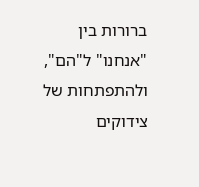ברורות בין "אנחנו" ל"הם",
ולהתפתחות של צידוקים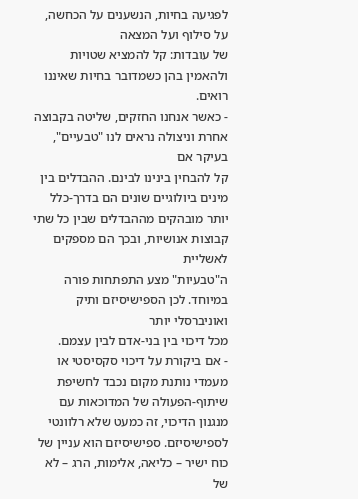לפגיעה בחיות, הנשענים על הכחשה, על סילוף ועל המצאה
של עובדות: קל להמציא שטויות ולהאמין בהן כשמדובר בחיות שאיננו רואים.
- כאשר אנחנו החזקים, שליטה בקבוצה אחרת וניצולה נראים לנו "טבעיים", בעיקר אם
קל להבחין בינינו לבינם. ההבדלים בין מינים ביולוגיים שונים הם בדרך-כלל
יותר מובהקים מההבדלים שבין כל שתי קבוצות אנושיות, ובכך הם מספקים לאשליית
ה"טבעיות" מצע התפתחות פורה במיוחד. לכן הספישיסיזם ותיק ואוניברסלי יותר
מכל דיכוי בין בני-אדם לבין עצמם.
- אם ביקורת על דיכוי סקסיסטי או מעמדי נותנת מקום נכבד לחשיפת
שיתוף-הפעולה של המדוכאות עם מנגנון הדיכוי, זה כמעט שלא רלוונטי
לספישיסיזם. ספישיסיזם הוא עניין של כוח ישיר – כליאה, אלימות, הרג – לא של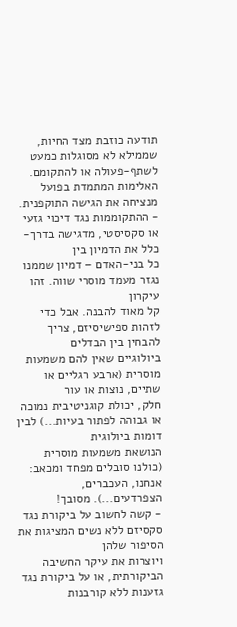תודעה כוזבת מצד החיות, שממילא לא מסוגלות כמעט לשתף-פעולה או להתקומם.
האלימות המתמדת בפועל מנציחה את הגישה התוקפנית.
- ההתקוממות נגד דיכוי גזעי או סקסיסטי, מדגישה בדרך-כלל את הדמיון בין
כל בני-האדם – דמיון שממנו נגזר מעמד מוסרי שווה. זהו עיקרון
קל מאוד להבנה. אבל כדי לזהות ספישיסיזם, צריך להבחין בין הבדלים
ביולוגיים שאין להם משמעות מוסרית (ארבע רגליים או שתיים, נוצות או עור
חלק, יכולת קוגניטיבית נמוכה או גבוהה לפתור בעיות...) לבין דומות ביולוגית
הנושאת משמעות מוסרית (כולנו סובלים מפחד ומכאב: אנחנו, העכברים,
הצפרדעים...). מסובך!
- קשה לחשוב על ביקורת נגד סקסיזם ללא נשים המציגות את הסיפור שלהן
ויוצרות את עיקר החשיבה הביקורתית, או על ביקורת נגד גזענות ללא קורבנות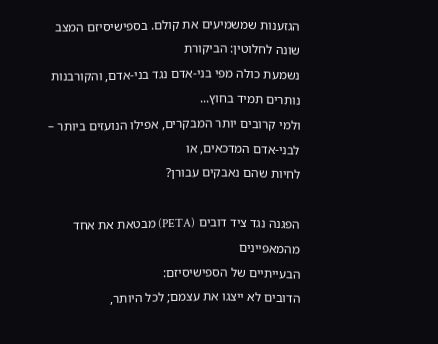הגזענות שמשמיעים את קולם. בספישיסיזם המצב שונה לחלוטין: הביקורת
נשמעת כולה מפי בני-אדם נגד בני-אדם, והקורבנות נותרים תמיד בחוץ...
ולמי קרובים יותר המבקרים, אפילו הנועזים ביותר – לבני-אדם המדכאים, או
לחיות שהם נאבקים עבורן?

הפגנה נגד ציד דובים (PETA) מבטאת את אחד מהמאפיינים
הבעייתיים של הספישיסיזם:
הדובים לא ייצגו את עצמם; לכל היותר,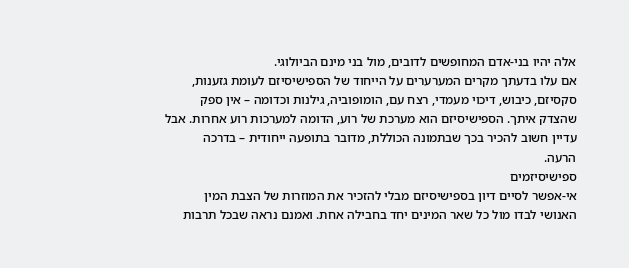אלה יהיו בני-אדם המחופשים לדובים, מול בני מינם הביולוגי.
אם עלו בדעתך מקרים המערערים על הייחוד של הספישיסיזם לעומת גזענות,
סקסיזם, כיבוש, דיכוי מעמדי, רצח עם, הומופוביה, גילנות וכדומה – אין ספק
שהצדק איתך. הספישיסיזם הוא מערכת של רוע, הדומה למערכות רוע אחרות. אבל
עדיין חשוב להכיר בכך שבתמונה הכוללת, מדובר בתופעה ייחודית – בדרכה
הרעה.
ספישיסיזמים
אי-אפשר לסיים דיון בספישיסיזם מבלי להזכיר את המוזרות של הצבת המין
האנושי לבדו מול כל שאר המינים יחד בחבילה אחת. ואמנם נראה שבכל תרבות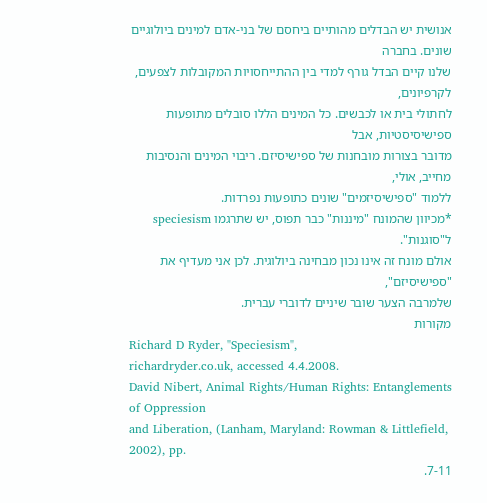אנושית יש הבדלים מהותיים ביחסם של בני-אדם למינים ביולוגיים שונים. בחברה
שלנו קיים הבדל גורף למדי בין ההתייחסויות המקובלות לצפעים, לקרפיונים,
לחתולי בית או לכבשים. כל המינים הללו סובלים מתופעות ספישיסיסטיות, אבל
מדובר בצורות מובחנות של ספישיסיזם. ריבוי המינים והנסיבות מחייב, אולי,
ללמוד "ספישיסיזמים" שונים כתופעות נפרדות.
*מכיוון שהמונח "מיננות" כבר תפוס, יש שתרגמו speciesism ל"סוגנות".
אולם מונח זה אינו נכון מבחינה ביולוגית. לכן אני מעדיף את "ספישיסיזם",
שלמרבה הצער שובר שיניים לדוברי עברית.
מקורות
Richard D Ryder, "Speciesism",
richardryder.co.uk, accessed 4.4.2008.
David Nibert, Animal Rights/Human Rights: Entanglements of Oppression
and Liberation, (Lanham, Maryland: Rowman & Littlefield, 2002), pp.
7-11.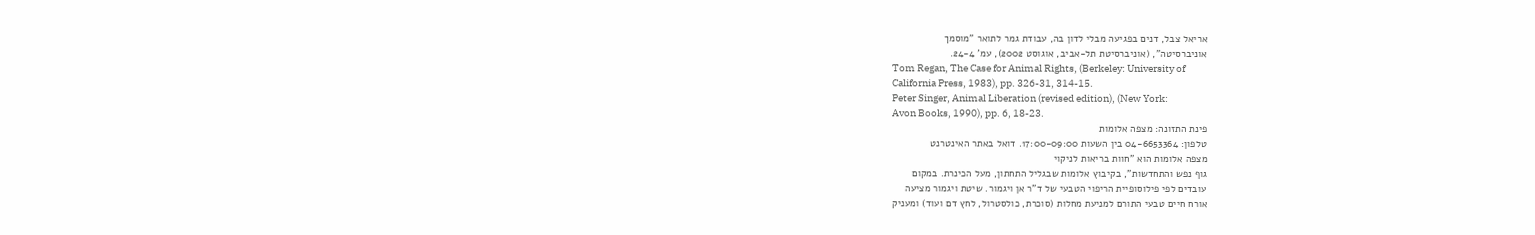אריאל צבל, דנים בפגיעה מבלי לדון בה, עבודת גמר לתואר "מוסמך
אוניברסיטה", (אוניברסיטת תל-אביב, אוגוסט 2002), עמ' 24-4.
Tom Regan, The Case for Animal Rights, (Berkeley: University of
California Press, 1983), pp. 326-31, 314-15.
Peter Singer, Animal Liberation (revised edition), (New York:
Avon Books, 1990), pp. 6, 18-23.
פינת התזונה: מצפה אלומות
טלפון: 04-6653364 בין השעות 17:00-09:00. דואל באתר האינטרנט
מצפה אלומות הוא "חוות בריאות לניקוי
גוף נפש והתחדשות", בקיבוץ אלומות שבגליל התחתון, מעל הכינרת. במקום
עובדים לפי פילוסופיית הריפוי הטבעי של ד"ר אן ויגמור. שיטת ויגמור מציעה
אורח חיים טבעי התורם למניעת מחלות (סוכרת, כולסטרול, לחץ דם ועוד) ומעניק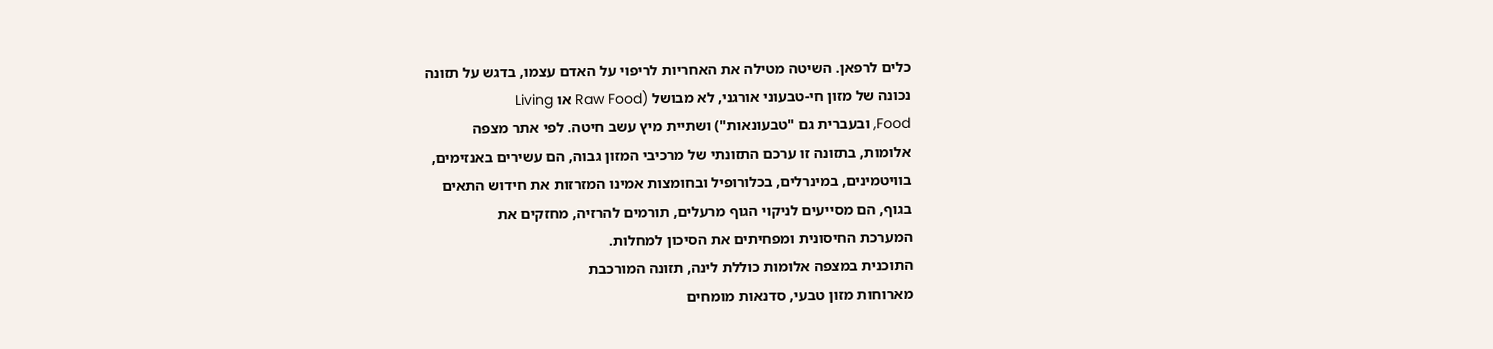כלים לרפאן. השיטה מטילה את האחריות לריפוי על האדם עצמו, בדגש על תזונה
נכונה של מזון חי-טבעוני אורגני, לא מבושל (Raw Food או Living
Food, ובעברית גם "טבעונאות") ושתיית מיץ עשב חיטה. לפי אתר מצפה
אלומות, בתזונה זו ערכם התזונתי של מרכיבי המזון גבוה, הם עשירים באנזימים,
בוויטמינים, במינרלים, בכלורופיל ובחומצות אמינו המזרזות את חידוש התאים
בגוף, הם מסייעים לניקוי הגוף מרעלים, תורמים להרזיה, מחזקים את
המערכת החיסונית ומפחיתים את הסיכון למחלות.
התוכנית במצפה אלומות כוללת לינה, תזונה המורכבת
מארוחות מזון טבעי, סדנאות מומחים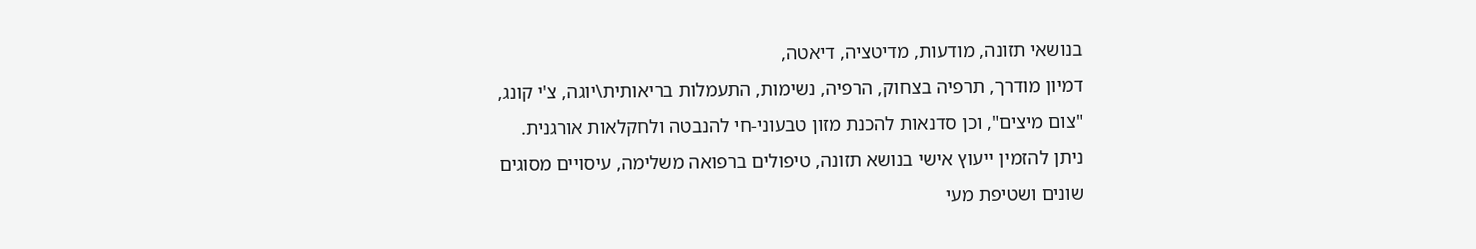בנושאי תזונה, מודעות, מדיטציה, דיאטה,
דמיון מודרך, תרפיה בצחוק, הרפיה, נשימות, התעמלות בריאותית\יוגה, צ'י קונג,
"צום מיצים", וכן סדנאות להכנת מזון טבעוני-חי להנבטה ולחקלאות אורגנית.
ניתן להזמין ייעוץ אישי בנושא תזונה, טיפולים ברפואה משלימה, עיסויים מסוגים
שונים ושטיפת מעי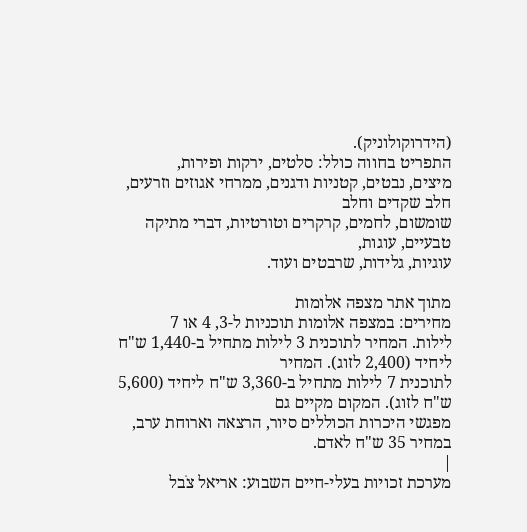(הידרוקולוניק).
התפריט בחווה כולל: סלטים, ירקות ופירות,
מיצים, נבטים, קטניות ודגנים, ממרחי אגוזים וזרעים, חלב שקדים וחלב
שומשום, לחמים, קרקרים וטורטיות, דברי מתיקה טבעיים, עוגות,
עוגיות, גלידות, שרבטים ועוד.

מתוך אתר מצפה אלומות
מחירים: במצפה אלומות תוכניות ל-3, 4 או 7
לילות. המחיר לתוכנית 3 לילות מתחיל ב-1,440 ש"ח ליחיד (2,400 לזוג). המחיר
לתוכנית 7 לילות מתחיל ב-3,360 ש"ח ליחיד (5,600 ש"ח לזוג). המקום מקיים גם
מפגשי היכרות הכוללים סיור, הרצאה וארוחת ערב, במחיר 35 ש"ח לאדם.
|
מערכת זכויות בעלי-חיים השבוע: אריאל צֹבל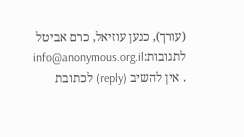(עורך), כנען עוזיאל, כרם אביטל
לתגובות:info@anonymous.org.il
. אין להשיב (reply) לכתובת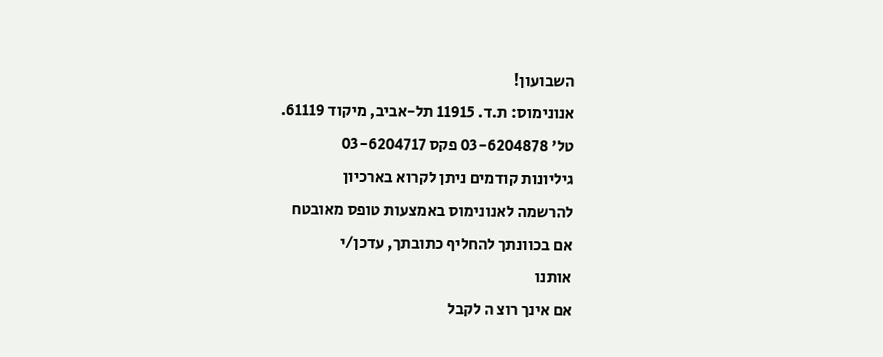השבועון!
אנונימוס: ת.ד. 11915 תל-אביב, מיקוד 61119.
טל' 03-6204878 פקס 03-6204717
גיליונות קודמים ניתן לקרוא בארכיון
להרשמה לאנונימוס באמצעות טופס מאובטח
אם בכוונתך להחליף כתובתך, עדכן/י
אותנו
אם אינך רוצ ה לקבל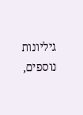גיליונות
נוספים,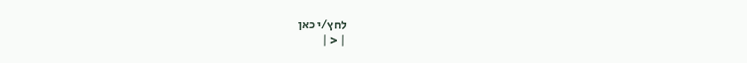לחץ/י כאן
| < |